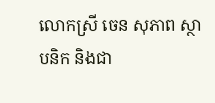លោកស្រី ចេន សុភាព ស្ថាបនិក និងជា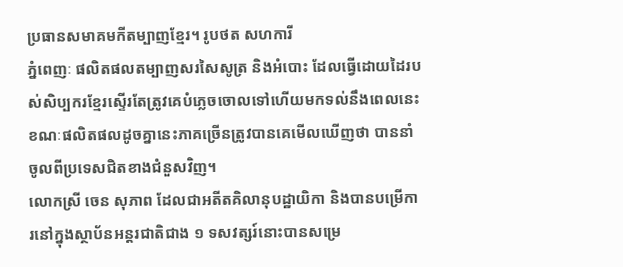ប្រធានសមាគមកីតម្បាញខ្មែរ។ រូបថត សហការី
ភ្នំពេញៈ ផលិតផលតម្បាញសរសៃសូត្រ និងអំបោះ ដែលធ្វើដោយដៃរបស់សិប្បករខ្មែរស្ទើរតែត្រូវគេបំភ្លេចចោលទៅហើយមកទល់នឹងពេលនេះ ខណៈផលិតផលដូចគ្នានេះភាគច្រើនត្រូវបានគេមើលឃើញថា បាននាំចូលពីប្រទេសជិតខាងជំនួសវិញ។
លោកស្រី ចេន សុភាព ដែលជាអតីតគិលានុបដ្ឋាយិកា និងបានបម្រើការនៅក្នុងស្ថាប័នអន្តរជាតិជាង ១ ទសវត្សរ៍នោះបានសម្រេ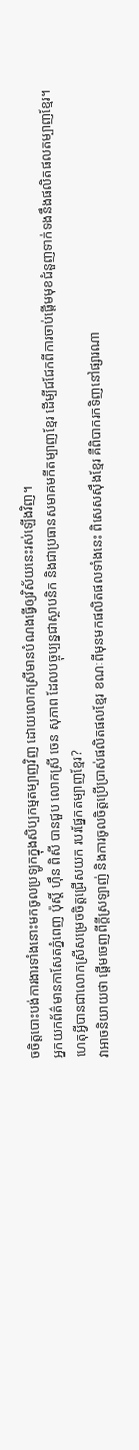ចចិត្តបោះបង់ការងារទាំងនោះមកចូលប្រឡូកក្នុងសិប្បកម្មតម្បាញវិញ ដោយលោកស្រីមានបំណងធ្វើឲ្យវិស័យនេះរស់ឡើងវិញ។
អ្នកយកព័ត៌មានកាសែតភ្នំពេញ ប៉ុស្តិ៍ ហ៊ឹន ពិសី បានជួប លោកស្រី ចេន សុភាព ដែលបច្ចុប្បន្នជាស្ថាបនិក និងជាប្រធានសមាគមកីតម្បាញខ្មែរ ដើម្បីជជែកពីការចាប់ផ្តើមមុខជំនួញទាក់ទងនឹងផលិតផលតម្បាញខ្មែរ។
ហេតុអ្វីបានជាលោកស្រីសម្រេចចិត្តជ្រើសយក របរផ្នែកតម្បាញខ្មែរ?
វាអាចនិយាយថា ផ្តើមចេញពីក្តីស្រឡាញ់ និងការចូលចិត្តប្រើប្រាស់ផលិតផលខ្មែរ ខណៈពីមុនមកផលិតផលទាំងនេះ ពិសេសស៊ឹងខ្មែរ គឺពិបាករកទិញនៅផ្សារណា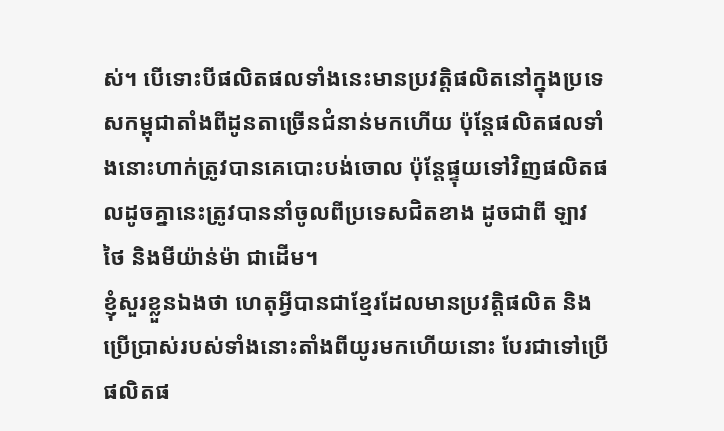ស់។ បើទោះបីផលិតផលទាំងនេះមានប្រវត្តិផលិតនៅក្នុងប្រទេសកម្ពុជាតាំងពីដូនតាច្រើនជំនាន់មកហើយ ប៉ុន្តែផលិតផលទាំងនោះហាក់ត្រូវបានគេបោះបង់ចោល ប៉ុន្តែផ្ទុយទៅវិញផលិតផលដូចគ្នានេះត្រូវបាននាំចូលពីប្រទេសជិតខាង ដូចជាពី ឡាវ ថៃ និងមីយ៉ាន់ម៉ា ជាដើម។
ខ្ញុំសួរខ្លួនឯងថា ហេតុអ្វីបានជាខ្មែរដែលមានប្រវត្តិផលិត និងប្រើប្រាស់របស់ទាំងនោះតាំងពីយូរមកហើយនោះ បែរជាទៅប្រើផលិតផ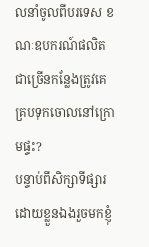លនាំចូលពីបរទេស ខណៈឧបករណ៍ផលិតជាច្រើនកន្លែងត្រូវគេគ្របទុកចោលនៅក្រោមផ្ទះ?
បន្ទាប់ពីសិក្សាទីផ្សារដោយខ្លួនឯងរួចមកខ្ញុំ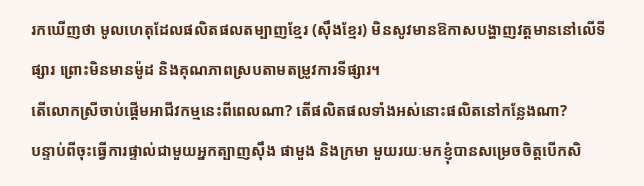រកឃើញថា មូលហេតុដែលផលិតផលតម្បាញខ្មែរ (ស៊ឹងខ្មែរ) មិនសូវមានឱកាសបង្ហាញវត្តមាននៅលើទីផ្សារ ព្រោះមិនមានម៉ូដ និងគុណភាពស្របតាមតម្រូវការទីផ្សារ។
តើលោកស្រីចាប់ផ្តើមអាជីវកម្មនេះពីពេលណា? តើផលិតផលទាំងអស់នោះផលិតនៅកន្លែងណា?
បន្ទាប់ពីចុះធ្វើការផ្ទាល់ជាមួយអ្នកត្បាញស៊ឹង ផាមួង និងក្រមា មួយរយៈមកខ្ញុំបានសម្រេចចិត្តបើកសិ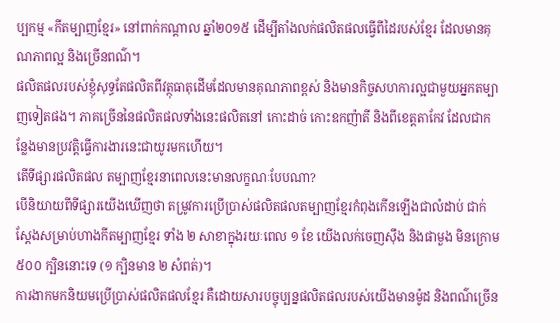ប្បកម្ម «កីតម្បាញខ្មែរ» នៅពាក់កណ្តាល ឆ្នាំ២០១៥ ដើម្បីតាំងលក់ផលិតផលធ្វើពីដៃរបស់ខ្មែរ ដែលមានគុណភាពល្អ និងច្រើនពណ៌។
ផលិតផលរបស់ខ្ញុំសុទ្ធតែផលិតពីវត្ថុធាតុដើមដែលមានគុណភាពខ្ពស់ និងមានកិច្ចសហការល្អជាមួយអ្នកតម្បាញទៀតផង។ ភាគច្រើននៃផលិតផលទាំងនេះផលិតនៅ កោះដាច់ កោះឧកញ៉ាតី និងពីខេត្តតាកែវ ដែលជាកន្លែងមានប្រវត្តិធ្វើការងារនេះជាយូរមកហើយ។
តើទីផ្សារផលិតផល តម្បាញខ្មែរនាពេលនេះមានលក្ខណៈបែបណា?
បើនិយាយពីទីផ្សារយើងឃើញថា តម្រូវការប្រើប្រាស់ផលិតផលតម្បាញខ្មែរកំពុងកើនឡើងជាលំដាប់ ជាក់ស្តែងសម្រាប់ហាងកីតម្បាញខ្មែរ ទាំង ២ សាខាក្នុងរយៈពេល ១ ខែ យើងលក់ចេញស៊ឹង និងផាមួង មិនក្រោម ៥០០ ក្បិននោះទេ (១ ក្បិនមាន ២ សំពត់)។
ការងាកមកនិយមប្រើប្រាស់ផលិតផលខ្មែរ គឺដោយសារបច្ចុប្បន្នផលិតផលរបស់យើងមានម៉ូដ និងពណ៌ច្រើន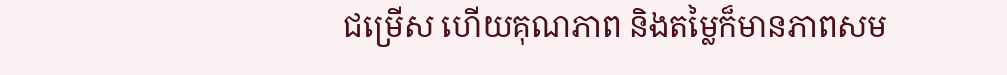ជម្រើស ហើយគុណភាព និងតម្លៃក៏មានភាពសម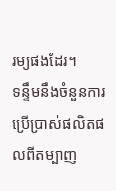រម្យផងដែរ។
ទន្ទឹមនឹងចំនួនការប្រើប្រាស់ផលិតផលពីតម្បាញ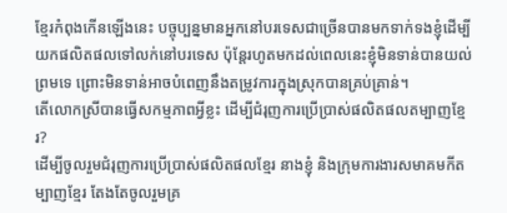ខ្មែរកំពុងកើនឡើងនេះ បច្ចុប្បន្នមានអ្នកនៅបរទេសជាច្រើនបានមកទាក់ទងខ្ញុំដើម្បីយកផលិតផលទៅលក់នៅបរទេស ប៉ុន្តែរហូតមកដល់ពេលនេះខ្ញុំមិនទាន់បានយល់ព្រមទេ ព្រោះមិនទាន់អាចបំពេញនឹងតម្រូវការក្នុងស្រុកបានគ្រប់គ្រាន់។
តើលោកស្រីបានធ្វើសកម្មភាពអ្វីខ្លះ ដើម្បីជំរុញការប្រើប្រាស់ផលិតផលតម្បាញខ្មែរ?
ដើម្បីចូលរួមជំរុញការប្រើប្រាស់ផលិតផលខ្មែរ នាងខ្ញុំ និងក្រុមការងារសមាគមកីតម្បាញខ្មែរ តែងតែចូលរួមគ្រ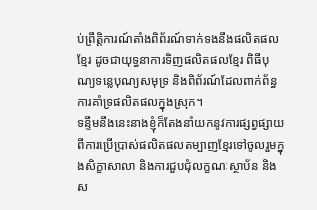ប់ព្រឹត្តិការណ៍តាំងពិព័រណ៍ទាក់ទងនឹងផលិតផលខ្មែរ ដូចជាយុទ្ធនាការទិញផលិតផលខ្មែរ ពិធីបុណ្យទន្លេបុណ្យសមុទ្រ និងពិព័រណ៍ដែលពាក់ព័ន្ធការគាំទ្រផលិតផលក្នុងស្រុក។
ទន្ទឹមនឹងនេះនាងខ្ញុំក៏តែងនាំយកនូវការផ្សព្វផ្សាយពីការប្រើប្រាស់ផលិតផលតម្បាញខ្មែរទៅចូលរួមក្នុងសិក្ខាសាលា និងការជួបជុំលក្ខណៈស្ថាប័ន និងស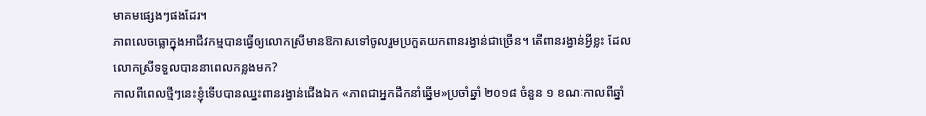មាគមផ្សេងៗផងដែរ។
ភាពលេចធ្លោក្នុងអាជីវកម្មបានធ្វើឲ្យលោកស្រីមានឱកាសទៅចូលរួមប្រកួតយកពានរង្វាន់ជាច្រើន។ តើពានរង្វាន់អ្វីខ្លះ ដែលលោកស្រីទទួលបាននាពេលកន្លងមក?
កាលពីពេលថ្មីៗនេះខ្ញុំទើបបានឈ្នះពានរង្វាន់ជើងឯក «ភាពជាអ្នកដឹកនាំឆ្នើម»ប្រចាំឆ្នាំ ២០១៨ ចំនួន ១ ខណៈកាលពីឆ្នាំ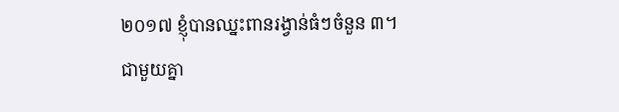២០១៧ ខ្ញុំបានឈ្នះពានរង្វាន់ធំៗចំនួន ៣។
ជាមួយគ្នា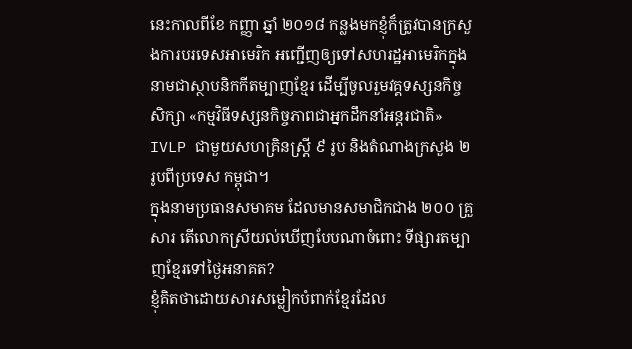នេះកាលពីខែ កញ្ញា ឆ្នាំ ២០១៨ កន្លងមកខ្ញុំក៏ត្រូវបានក្រសួងការបរទេសអាមេរិក អញ្ជើញឲ្យទៅសហរដ្ឋអាមេរិកក្នុងនាមជាស្ថាបនិកកីតម្បាញខ្មែរ ដើម្បីចូលរួមវគ្គទស្សនកិច្ចសិក្សា «កម្មវិធីទស្សនកិច្ចភាពជាអ្នកដឹកនាំអន្តរជាតិ» IVLP ជាមួយសហគ្រិនស្ត្រី ៩ រូប និងតំណាងក្រសួង ២ រូបពីប្រទេស កម្ពុជា។
ក្នុងនាមប្រធានសមាគម ដែលមានសមាជិកជាង ២០០ គ្រួសារ តើលោកស្រីយល់ឃើញបែបណាចំពោះ ទីផ្សារតម្បាញខ្មែរទៅថ្ងៃអនាគត?
ខ្ញុំគិតថាដោយសារសម្លៀកបំពាក់ខ្មែរដែល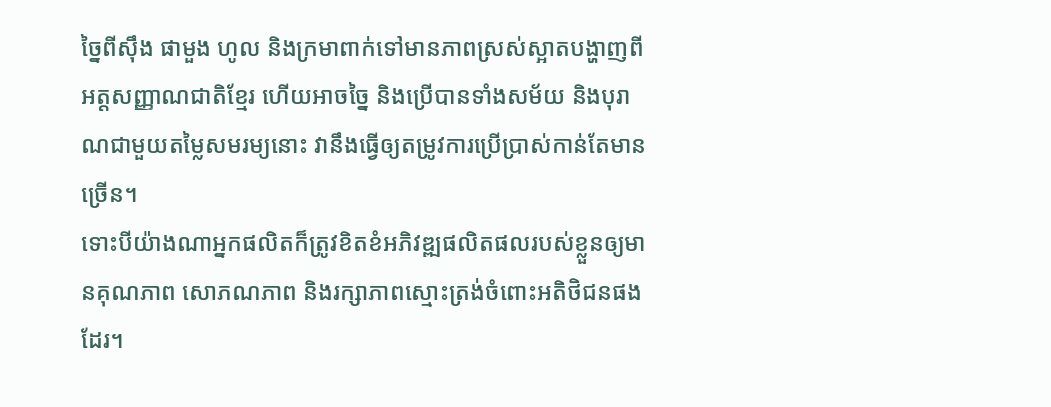ច្នៃពីស៊ឹង ផាមួង ហូល និងក្រមាពាក់ទៅមានភាពស្រស់ស្អាតបង្ហាញពីអត្តសញ្ញាណជាតិខ្មែរ ហើយអាចច្នៃ និងប្រើបានទាំងសម័យ និងបុរាណជាមួយតម្លៃសមរម្យនោះ វានឹងធ្វើឲ្យតម្រូវការប្រើប្រាស់កាន់តែមានច្រើន។
ទោះបីយ៉ាងណាអ្នកផលិតក៏ត្រូវខិតខំអភិវឌ្ឍផលិតផលរបស់ខ្លួនឲ្យមានគុណភាព សោភណភាព និងរក្សាភាពស្មោះត្រង់ចំពោះអតិថិជនផងដែរ។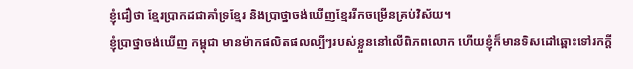ខ្ញុំជឿថា ខ្មែរប្រាកដជាគាំទ្រខ្មែរ និងប្រាថ្នាចង់ឃើញខ្មែររីកចម្រើនគ្រប់វិស័យ។
ខ្ញុំប្រាថ្នាចង់ឃើញ កម្ពុជា មានម៉ាកផលិតផលល្បីៗរបស់ខ្លួននៅលើពិភពលោក ហើយខ្ញុំក៏មានទិសដៅឆ្ពោះទៅរកក្តី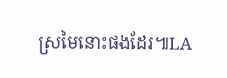ស្រមៃនោះផងដែរ៕LA